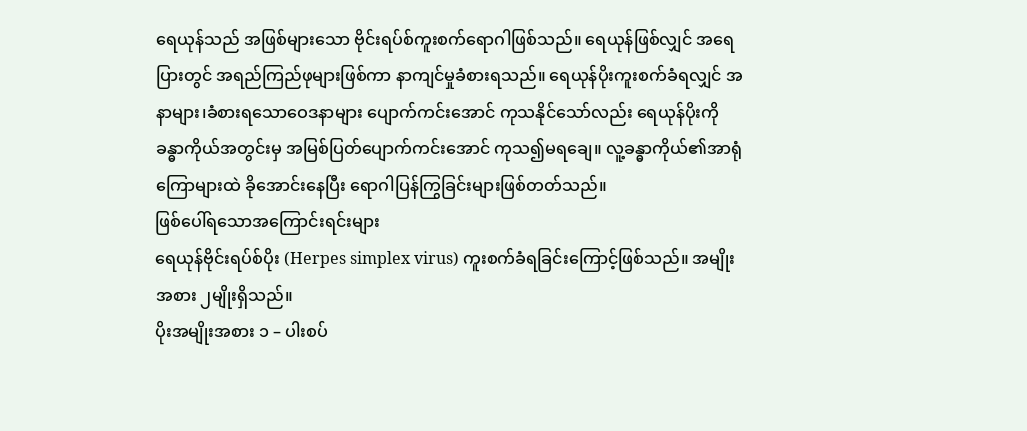ရေယုန်သည် အဖြစ်များသော ဗိုင်းရပ်စ်ကူးစက်ရောဂါဖြစ်သည်။ ရေယုန်ဖြစ်လျှင် အရေပြားတွင် အရည်ကြည်ဖုများဖြစ်ကာ နာကျင်မှုခံစားရသည်။ ရေယုန်ပိုးကူးစက်ခံရလျှင် အနာများ၊ခံစားရသောဝေဒနာများ ပျောက်ကင်းအောင် ကုသနိုင်သော်လည်း ရေယုန်ပိုးကို ခန္ဓာကိုယ်အတွင်းမှ အမြစ်ပြတ်ပျောက်ကင်းအောင် ကုသ၍မရချေ။ လူ့ခန္ဓာကိုယ်၏အာရုံကြောများထဲ ခိုအောင်းနေပြီး ရောဂါပြန်ကြွခြင်းများဖြစ်တတ်သည်။
ဖြစ်ပေါ်ရသောအကြောင်းရင်းများ
ရေယုန်ဗိုင်းရပ်စ်ပိုး (Herpes simplex virus) ကူးစက်ခံရခြင်းကြောင့်ဖြစ်သည်။ အမျိုးအစား ၂မျိုးရှိသည်။
ပိုးအမျိုးအစား ၁ – ပါးစပ်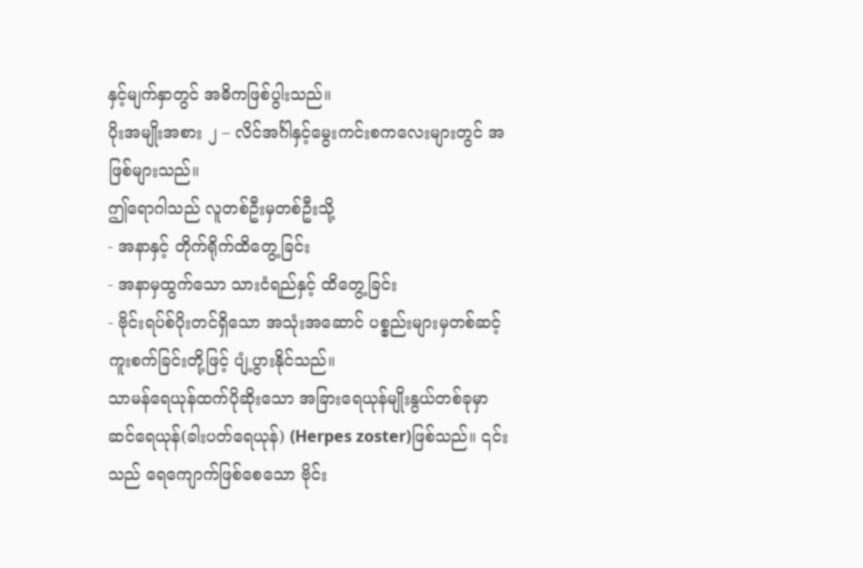နှင့်မျက်နှာတွင် အဓိကဖြစ်ပွါးသည်။
ပိုးအမျိုးအစား ၂ – လိင်အင်္ဂါနှင့်မွေးကင်းစကလေးများတွင် အဖြစ်များသည်။
ဤရောဂါသည် လူတစ်ဦးမှတစ်ဦးသို့
- အနာနှင့် တိုက်ရိုက်ထိတွေ့ခြင်း
- အနာမှထွက်သော သားငံရည်နှင့် ထိတွေ့ခြင်း
- ဗိုင်းရပ်စ်ပိုးတင်ရှိသော အသုံးအဆောင် ပစ္စည်းများမှတစ်ဆင့် ကူးစက်ခြင်းတို့ဖြင့် ပျံ့ပွားနိုင်သည်။
သာမန်ရေယုန်ထက်ပိုဆိုးသော အခြားရေယုန်မျိုးနွယ်တစ်ခုမှာ ဆင်ရေယုန်(ခါးပတ်ရေယုန်) (Herpes zoster)ဖြစ်သည်။ ၎င်းသည် ရေကျောက်ဖြစ်စေသော ဗိုင်း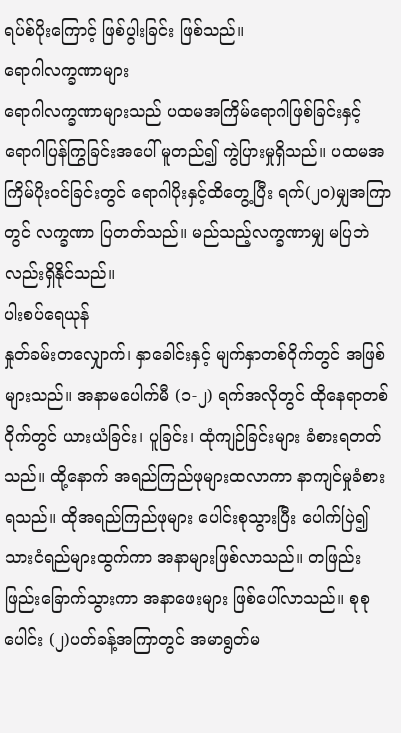ရပ်စ်ပိုးကြောင့် ဖြစ်ပွါးခြင်း ဖြစ်သည်။
ရောဂါလက္ခဏာများ
ရောဂါလက္ခဏာများသည် ပထမအကြိမ်ရောဂါဖြစ်ခြင်းနှင့် ရောဂါပြန်ကြွခြင်းအပေါ် မူတည်၍ ကွဲပြားမှုရှိသည်။ ပထမအကြိမ်ပိုးဝင်ခြင်းတွင် ရောဂါပိုးနှင့်ထိတွေ့ပြီး ရက်(၂၀)မျှအကြာတွင် လက္ခဏာ ပြတတ်သည်။ မည်သည့်လက္ခဏာမျှ မပြဘဲလည်းရှိနိုင်သည်။
ပါးစပ်ရေယုန်
နှုတ်ခမ်းတလျှောက်၊ နှာခေါင်းနှင့် မျက်နှာတစ်ဝိုက်တွင် အဖြစ်များသည်။ အနာမပေါက်မီ (၁-၂) ရက်အလိုတွင် ထိုနေရာတစ်ဝိုက်တွင် ယားယံခြင်း၊ ပူခြင်း၊ ထုံကျဉ်ခြင်းများ ခံစားရတတ်သည်။ ထို့နောက် အရည်ကြည်ဖုများထလာကာ နာကျင်မှုခံစားရသည်။ ထိုအရည်ကြည်ဖုများ ပေါင်းစုသွားပြီး ပေါက်ပြဲ၍ သားငံရည်များထွက်ကာ အနာများဖြစ်လာသည်။ တဖြည်းဖြည်းခြောက်သွားကာ အနာဖေးများ ဖြစ်ပေါ်လာသည်။ စုစုပေါင်း (၂)ပတ်ခန့်အကြာတွင် အမာရွတ်မ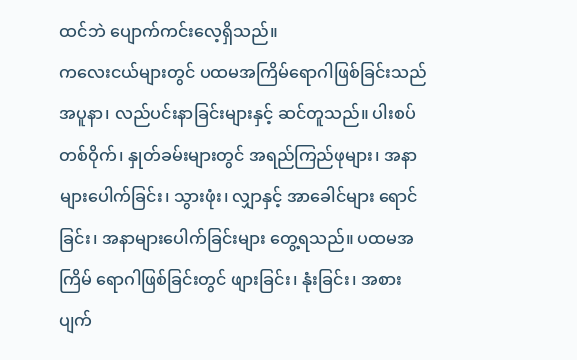ထင်ဘဲ ပျောက်ကင်းလေ့ရှိသည်။
ကလေးငယ်များတွင် ပထမအကြိမ်ရောဂါဖြစ်ခြင်းသည် အပူနာ၊ လည်ပင်းနာခြင်းများနှင့် ဆင်တူသည်။ ပါးစပ်တစ်ဝိုက်၊ နှုတ်ခမ်းများတွင် အရည်ကြည်ဖုများ၊ အနာများပေါက်ခြင်း၊ သွားဖုံး၊ လျှာနှင့် အာခေါင်များ ရောင်ခြင်း၊ အနာများပေါက်ခြင်းများ တွေ့ရသည်။ ပထမအကြိမ် ရောဂါဖြစ်ခြင်းတွင် ဖျားခြင်း၊ နုံးခြင်း၊ အစားပျက်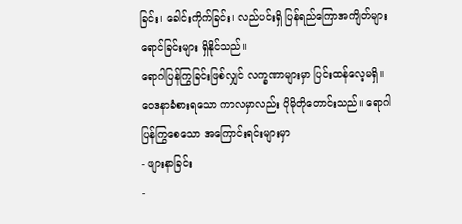ခြင်း၊ ခေါင်းကိုက်ခြင်း၊ လည်ပင်းရှိ ပြန်ရည်ကြောအကျိတ်များ ရောင်ခြင်းများ ရှိနိုင်သည်။
ရောဂါပြန်ကြွခြင်းဖြစ်လျှင် လက္ခဏာများမှာ ပြင်းထန်လေ့မရှိ။ ဝေဒနာခံစားရသော ကာလမှာလည်း ပိုမိုတိုတောင်းသည်။ ရောဂါပြန်ကြွစေသော အကြောင်းရင်းများမှာ
- ဖျားနာခြင်း
-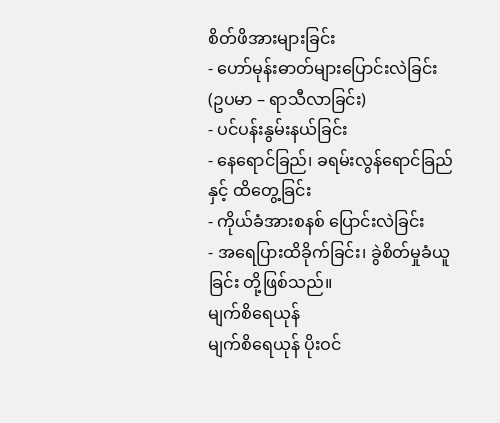စိတ်ဖိအားများခြင်း
- ဟော်မုန်းဓာတ်များပြောင်းလဲခြင်း (ဥပမာ – ရာသီလာခြင်း)
- ပင်ပန်းနွမ်းနယ်ခြင်း
- နေရောင်ခြည်၊ ခရမ်းလွန်ရောင်ခြည်နှင့် ထိတွေ့ခြင်း
- ကိုယ်ခံအားစနစ် ပြောင်းလဲခြင်း
- အရေပြားထိခိုက်ခြင်း၊ ခွဲစိတ်မှုခံယူခြင်း တို့ဖြစ်သည်။
မျက်စိရေယုန်
မျက်စိရေယုန် ပိုးဝင်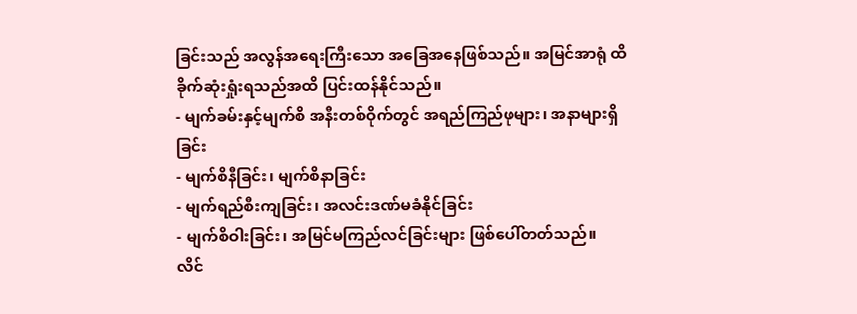ခြင်းသည် အလွန်အရေးကြီးသော အခြေအနေဖြစ်သည်။ အမြင်အာရုံ ထိခိုက်ဆုံးရှုံးရသည်အထိ ပြင်းထန်နိုင်သည်။
- မျက်ခမ်းနှင့်မျက်စိ အနီးတစ်ဝိုက်တွင် အရည်ကြည်ဖုများ၊ အနာများရှိခြင်း
- မျက်စိနီခြင်း၊ မျက်စိနာခြင်း
- မျက်ရည်စီးကျခြင်း၊ အလင်းဒဏ်မခံနိုင်ခြင်း
- မျက်စိဝါးခြင်း၊ အမြင်မကြည်လင်ခြင်းများ ဖြစ်ပေါ်တတ်သည်။
လိင်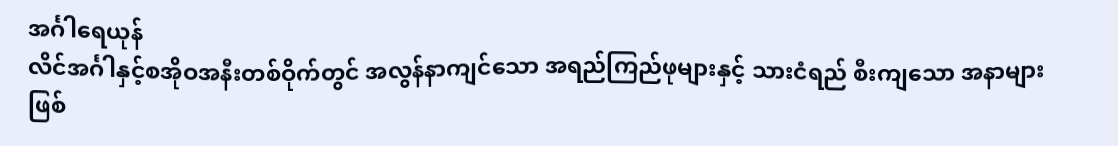အင်္ဂါရေယုန်
လိင်အင်္ဂါနှင့်စအိုဝအနီးတစ်ဝိုက်တွင် အလွန်နာကျင်သော အရည်ကြည်ဖုများနှင့် သားငံရည် စီးကျသော အနာများ ဖြစ်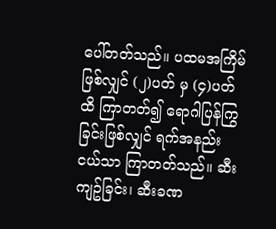ပေါ်တတ်သည်။ ပထမအကြိမ်ဖြစ်လျှင် (၂)ပတ် မှ (၄)ပတ်ထိ ကြာတတ်၍ ရောဂါပြန်ကြွခြင်းဖြစ်လျှင် ရက်အနည်းငယ်သာ ကြာတတ်သည်။ ဆီးကျဥ်ခြင်း၊ ဆီးခဏ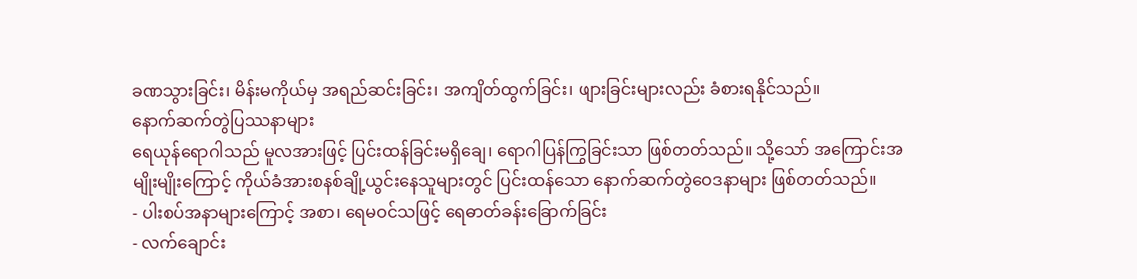ခဏသွားခြင်း၊ မိန်းမကိုယ်မှ အရည်ဆင်းခြင်း၊ အကျိတ်ထွက်ခြင်း၊ ဖျားခြင်းများလည်း ခံစားရနိုင်သည်။
နောက်ဆက်တွဲပြဿနာများ
ရေယုန်ရောဂါသည် မူလအားဖြင့် ပြင်းထန်ခြင်းမရှိချေ၊ ရောဂါပြန်ကြွခြင်းသာ ဖြစ်တတ်သည်။ သို့သော် အကြောင်းအမျိုးမျိုးကြောင့် ကိုယ်ခံအားစနစ်ချို့ယွင်းနေသူများတွင် ပြင်းထန်သော နောက်ဆက်တွဲဝေဒနာများ ဖြစ်တတ်သည်။
- ပါးစပ်အနာများကြောင့် အစာ၊ ရေမဝင်သဖြင့် ရေဓာတ်ခန်းခြောက်ခြင်း
- လက်ချောင်း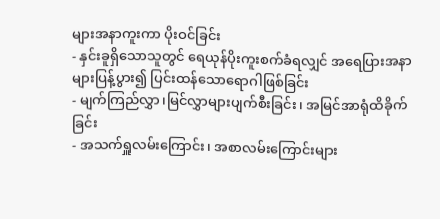များအနာကူးကာ ပိုးဝင်ခြင်း
- နှင်းခူရှိသောသူတွင် ရေယုန်ပိုးကူးစက်ခံရလျှင် အရေပြားအနာများပြန့်ပွား၍ ပြင်းထန်သောရောဂါဖြစ်ခြင်း
- မျက်ကြည်လွှာ၊မြင်လွှာများပျက်စီးခြင်း၊ အမြင်အာရုံထိခိုက်ခြင်း
- အသက်ရှူလမ်းကြောင်း၊ အစာလမ်းကြောင်းများ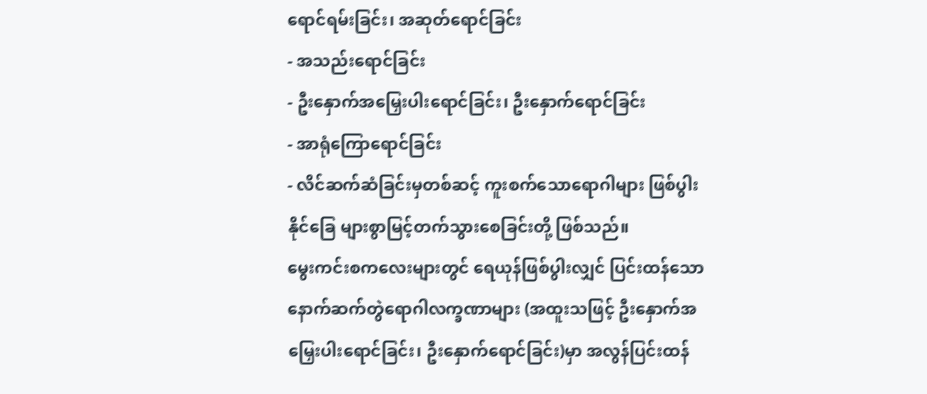ရောင်ရမ်းခြင်း၊ အဆုတ်ရောင်ခြင်း
- အသည်းရောင်ခြင်း
- ဦးနှောက်အမြှေးပါးရောင်ခြင်း၊ ဦးနှောက်ရောင်ခြင်း
- အာရုံကြောရောင်ခြင်း
- လိင်ဆက်ဆံခြင်းမှတစ်ဆင့် ကူးစက်သောရောဂါများ ဖြစ်ပွါးနိုင်ခြေ များစွာမြင့်တက်သွားစေခြင်းတို့ ဖြစ်သည်။
မွေးကင်းစကလေးများတွင် ရေယုန်ဖြစ်ပွါးလျှင် ပြင်းထန်သော နောက်ဆက်တွဲရောဂါလက္ခဏာများ (အထူးသဖြင့် ဦးနှောက်အမြှေးပါးရောင်ခြင်း၊ ဦးနှောက်ရောင်ခြင်း)မှာ အလွန်ပြင်းထန်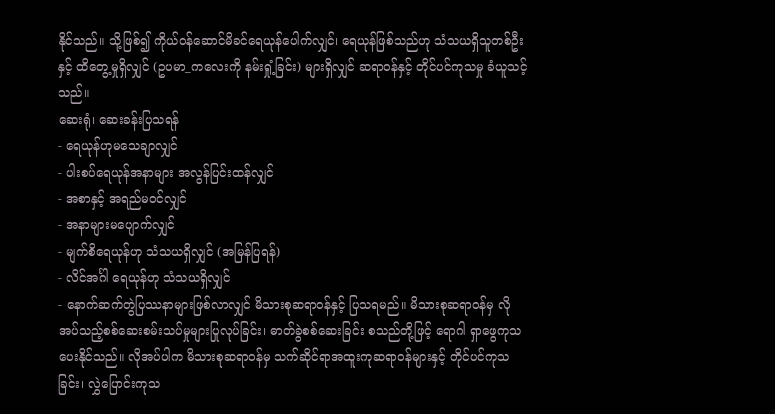နိုင်သည်။ သို့ဖြစ်၍ ကိုယ်ဝန်ဆောင်မိခင်ရေယုန်ပေါက်လျှင်၊ ရေယုန်ဖြစ်သည်ဟု သံသယရှိသူတစ်ဦးနှင့် ထိတွေ့မှုရှိလျှင် (ဥပမာ_ကလေးကို နမ်းရှုံ့ခြင်း) များရှိလျှင် ဆရာဝန်နှင့် တိုင်ပင်ကုသမှု ခံယူသင့်သည်။
ဆေးရုံ၊ ဆေးခန်းပြသရန်
- ရေယုန်ဟုမသေချာလျှင်
- ပါးစပ်ရေယုန်အနာများ အလွန်ပြင်းထန်လျှင်
- အစာနှင့် အရည်မဝင်လျှင်
- အနာများမပျောက်လျှင်
- မျက်စိရေယုန်ဟု သံသယရှိလျှင် (အမြန်ပြရန်)
- လိင်အင်္ဂါ ရေယုန်ဟု သံသယရှိလျှင်
- နောက်ဆက်တွဲပြဿနာများဖြစ်လာလျှင် မိသားစုဆရာဝန်နှင့် ပြသရမည်။ မိသားစုဆရာဝန်မှ လိုအပ်သည့်စစ်ဆေးစမ်းသပ်မှုများပြုလုပ်ခြင်း၊ ဓာတ်ခွဲစစ်ဆေးခြင်း စသည်တို့ဖြင့် ရောဂါ ရှာဖွေကုသပေးနိုင်သည်။ လိုအပ်ပါက မိသားစုဆရာဝန်မှ သက်ဆိုင်ရာအထူးကုဆရာဝန်များနှင့် တိုင်ပင်ကုသခြင်း၊ လွှဲပြောင်းကုသ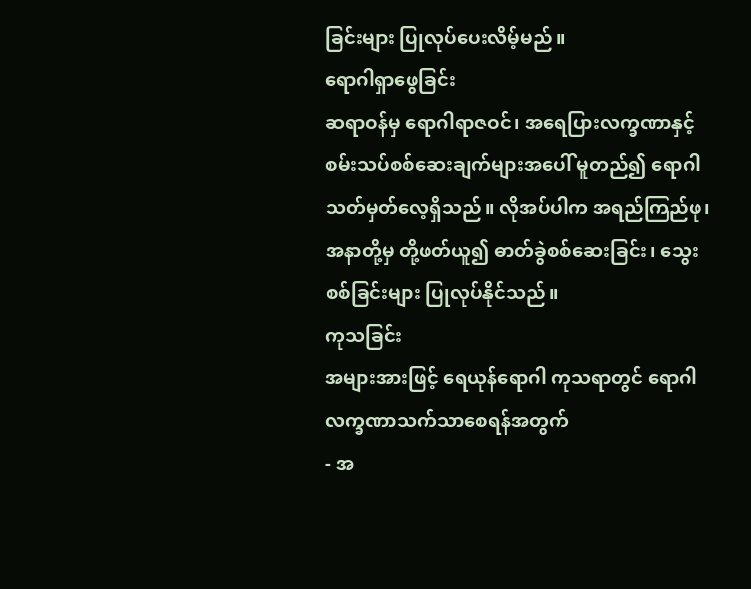ခြင်းများ ပြုလုပ်ပေးလိမ့်မည်။
ရောဂါရှာဖွေခြင်း
ဆရာဝန်မှ ရောဂါရာဇဝင်၊ အရေပြားလက္ခဏာနှင့် စမ်းသပ်စစ်ဆေးချက်များအပေါ် မူတည်၍ ရောဂါသတ်မှတ်လေ့ရှိသည်။ လိုအပ်ပါက အရည်ကြည်ဖု၊ အနာတို့မှ တို့ဖတ်ယူ၍ ဓာတ်ခွဲစစ်ဆေးခြင်း၊ သွေးစစ်ခြင်းများ ပြုလုပ်နိုင်သည်။
ကုသခြင်း
အများအားဖြင့် ရေယုန်ရောဂါ ကုသရာတွင် ရောဂါလက္ခဏာသက်သာစေရန်အတွက်
- အ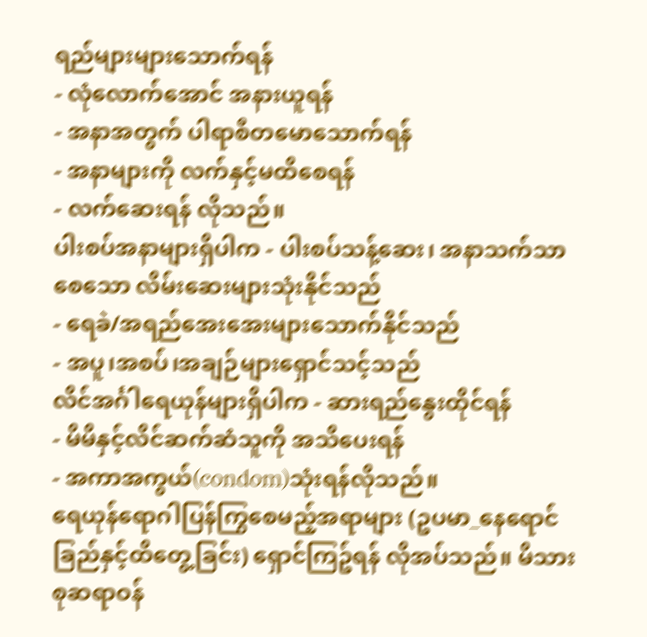ရည်များများသောက်ရန်
- လုံလောက်အောင် အနားယူရန်
- အနာအတွက် ပါရာစီတမောသောက်ရန်
- အနာများကို လက်နှင့်မထိစေရန်
- လက်ဆေးရန် လိုသည်။
ပါးစပ်အနာများရှိပါက - ပါးစပ်သန့်ဆေး၊ အနာသက်သာစေသော လိမ်းဆေးများသုံးနိုင်သည်
- ရေခဲ/အရည်အေးအေးများသောက်နိုင်သည်
- အပူ၊အစပ်၊အချဉ်များရှောင်သင့်သည်
လိင်အင်္ဂါရေယုန်များရှိပါက - ဆားရည်နွေးထိုင်ရန်
- မိမိနှင့်လိင်ဆက်ဆံသူကို အသိပေးရန်
- အကာအကွယ်(condom)သုံးရန်လိုသည်။
ရေယုန်ရောဂါပြန်ကြွစေမည့်အရာများ (ဥပမာ_နေရောင်ခြည်နှင့်ထိတွေ့ခြင်း) ရှောင်ကြဥ်ရန် လိုအပ်သည်။ မိသားစုဆရာဝန်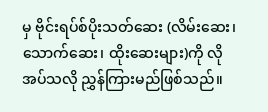မှ ဗိုင်းရပ်စ်ပိုးသတ်ဆေး (လိမ်းဆေး၊ သောက်ဆေး၊ ထိုးဆေးများ)ကို လိုအပ်သလို ညွှန်ကြားမည်ဖြစ်သည်။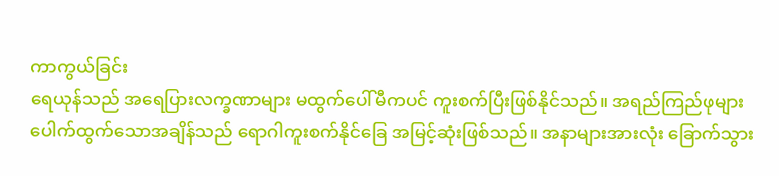ကာကွယ်ခြင်း
ရေယုန်သည် အရေပြားလက္ခဏာများ မထွက်ပေါ်မီကပင် ကူးစက်ပြီးဖြစ်နိုင်သည်။ အရည်ကြည်ဖုများ ပေါက်ထွက်သောအချိန်သည် ရောဂါကူးစက်နိုင်ခြေ အမြင့်ဆုံးဖြစ်သည်။ အနာများအားလုံး ခြောက်သွား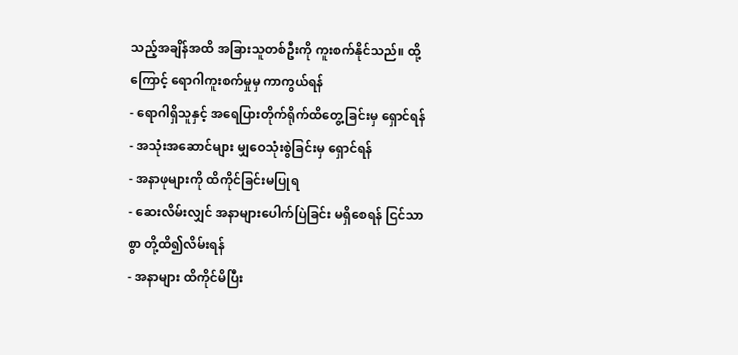သည့်အချိန်အထိ အခြားသူတစ်ဦးကို ကူးစက်နိုင်သည်။ ထို့ကြောင့် ရောဂါကူးစက်မှုမှ ကာကွယ်ရန်
- ရောဂါရှိသူနှင့် အရေပြားတိုက်ရိုက်ထိတွေ့ခြင်းမှ ရှောင်ရန်
- အသုံးအဆောင်များ မျှဝေသုံးစွဲခြင်းမှ ရှောင်ရန်
- အနာဖုများကို ထိကိုင်ခြင်းမပြုရ
- ဆေးလိမ်းလျှင် အနာများပေါက်ပြဲခြင်း မရှိစေရန် ငြင်သာစွာ တို့ထိ၍လိမ်းရန်
- အနာများ ထိကိုင်မိပြီး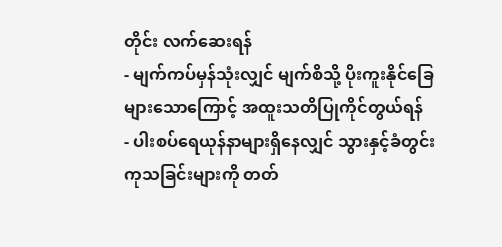တိုင်း လက်ဆေးရန်
- မျက်ကပ်မှန်သုံးလျှင် မျက်စိသို့ ပိုးကူးနိုင်ခြေများသောကြောင့် အထူးသတိပြုကိုင်တွယ်ရန်
- ပါးစပ်ရေယုန်နာများရှိနေလျှင် သွားနှင့်ခံတွင်းကုသခြင်းများကို တတ်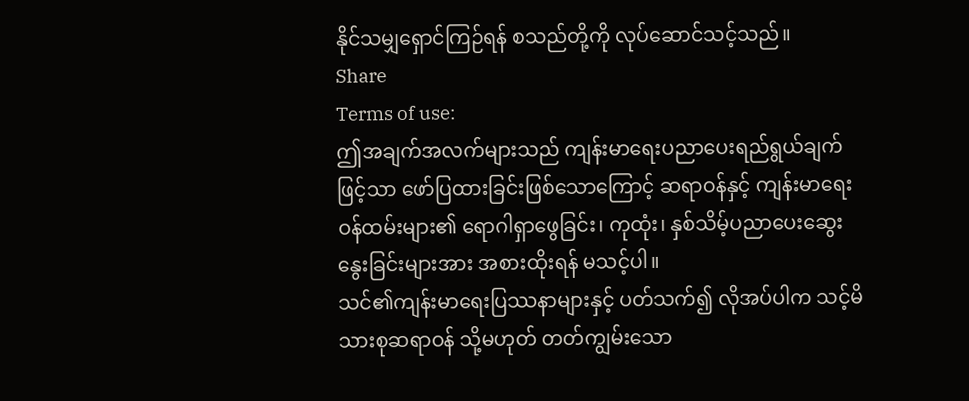နိုင်သမျှရှောင်ကြဉ်ရန် စသည်တို့ကို လုပ်ဆောင်သင့်သည်။
Share
Terms of use:
ဤအချက်အလက်များသည် ကျန်းမာရေးပညာပေးရည်ရွယ်ချက်ဖြင့်သာ ဖော်ပြထားခြင်းဖြစ်သောကြောင့် ဆရာဝန်နှင့် ကျန်းမာရေးဝန်ထမ်းများ၏ ရောဂါရှာဖွေခြင်း၊ ကုထုံး၊ နှစ်သိမ့်ပညာပေးဆွေးနွေးခြင်းများအား အစားထိုးရန် မသင့်ပါ။
သင်၏ကျန်းမာရေးပြဿနာများနှင့် ပတ်သက်၍ လိုအပ်ပါက သင့်မိသားစုဆရာဝန် သို့မဟုတ် တတ်ကျွမ်းသော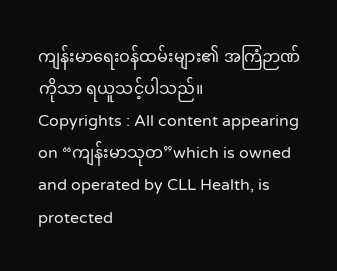ကျန်းမာရေးဝန်ထမ်းများ၏ အကြံဉာဏ်ကိုသာ ရယူသင့်ပါသည်။
Copyrights : All content appearing on “ကျန်းမာသုတ”which is owned and operated by CLL Health, is protected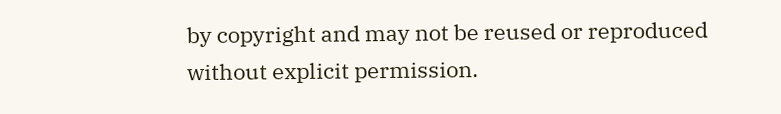by copyright and may not be reused or reproduced without explicit permission.